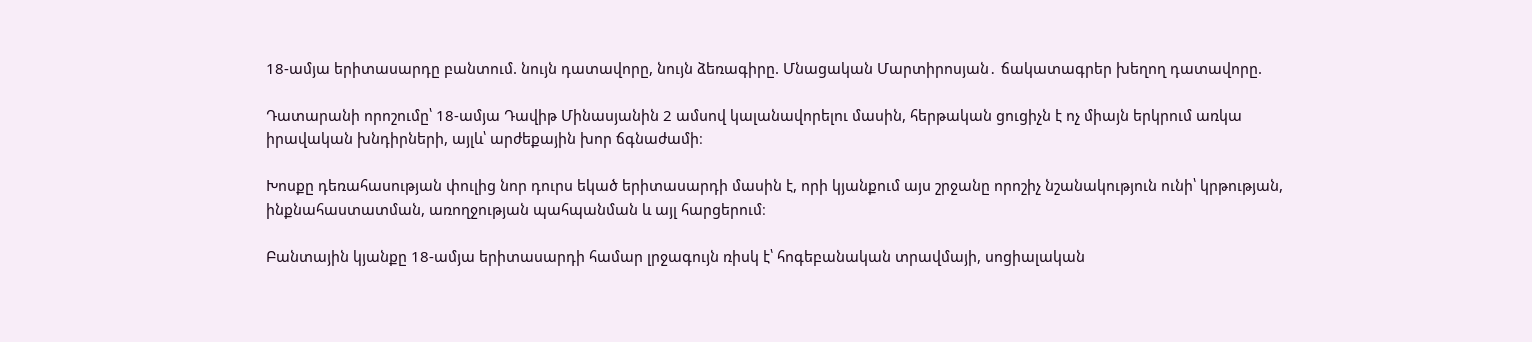18-ամյա երիտասարդը բանտում. նույն դատավորը, նույն ձեռագիրը. Մնացական Մարտիրոսյան․ ճակատագրեր խեղող դատավորը.

Դատարանի որոշումը՝ 18-ամյա Դավիթ Մինասյանին 2 ամսով կալանավորելու մասին, հերթական ցուցիչն է ոչ միայն երկրում առկա իրավական խնդիրների, այլև՝ արժեքային խոր ճգնաժամի։

Խոսքը դեռահասության փուլից նոր դուրս եկած երիտասարդի մասին է, որի կյանքում այս շրջանը որոշիչ նշանակություն ունի՝ կրթության, ինքնահաստատման, առողջության պահպանման և այլ հարցերում։

Բանտային կյանքը 18-ամյա երիտասարդի համար լրջագույն ռիսկ է՝ հոգեբանական տրավմայի, սոցիալական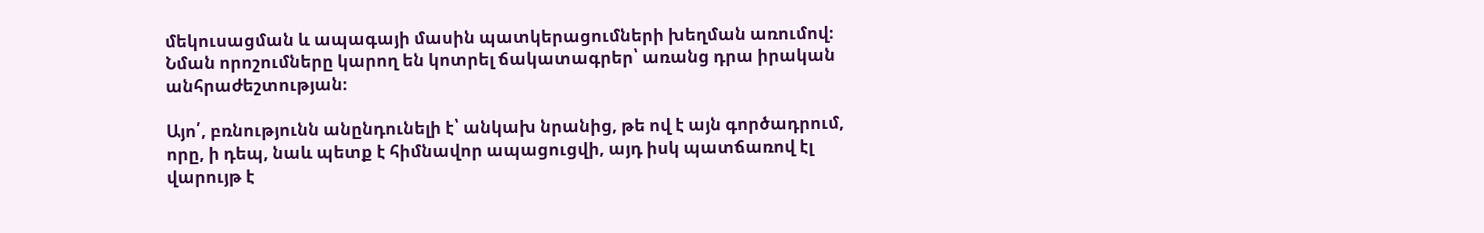մեկուսացման և ապագայի մասին պատկերացումների խեղման առումով։ Նման որոշումները կարող են կոտրել ճակատագրեր՝ առանց դրա իրական անհրաժեշտության։

Այո՛, բռնությունն անընդունելի է՝ անկախ նրանից, թե ով է այն գործադրում, որը, ի դեպ, նաև պետք է հիմնավոր ապացուցվի, այդ իսկ պատճառով էլ վարույթ է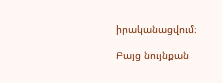իրականացվում։

Բայց նույնքան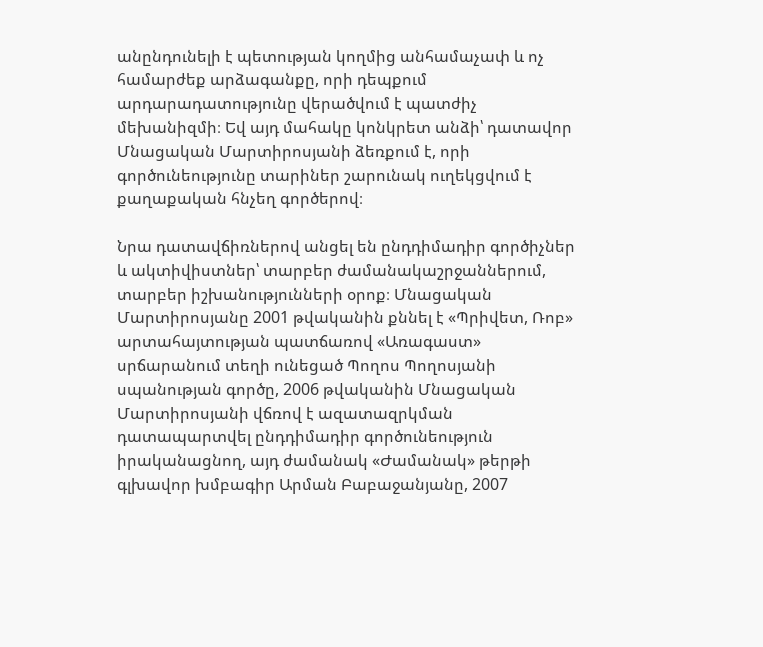անընդունելի է պետության կողմից անհամաչափ և ոչ համարժեք արձագանքը, որի դեպքում արդարադատությունը վերածվում է պատժիչ մեխանիզմի։ Եվ այդ մահակը կոնկրետ անձի՝ դատավոր Մնացական Մարտիրոսյանի ձեռքում է, որի գործունեությունը տարիներ շարունակ ուղեկցվում է քաղաքական հնչեղ գործերով։

Նրա դատավճիռներով անցել են ընդդիմադիր գործիչներ և ակտիվիստներ՝ տարբեր ժամանակաշրջաններում, տարբեր իշխանությունների օրոք։ Մնացական Մարտիրոսյանը 2001 թվականին քննել է «Պրիվետ, Ռոբ» արտահայտության պատճառով «Առագաստ» սրճարանում տեղի ունեցած Պողոս Պողոսյանի սպանության գործը, 2006 թվականին Մնացական Մարտիրոսյանի վճռով է ազատազրկման դատապարտվել ընդդիմադիր գործունեություն իրականացնող, այդ ժամանակ «Ժամանակ» թերթի գլխավոր խմբագիր Արման Բաբաջանյանը, 2007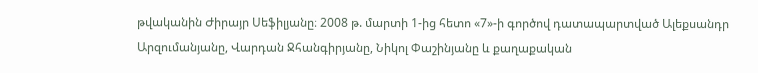թվականին Ժիրայր Սեֆիլյանը։ 2008 թ. մարտի 1-ից հետո «7»-ի գործով դատապարտված Ալեքսանդր Արզումանյանը, Վարդան Ջհանգիրյանը, Նիկոլ Փաշինյանը և քաղաքական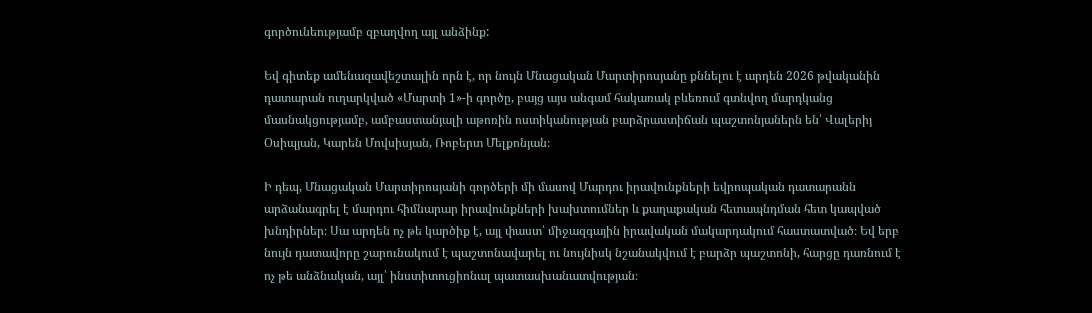գործունեությամբ զբաղվող այլ անձինք:

Եվ գիտեք ամենազավեշտալին որն է, որ նույն Մնացական Մարտիրոսյանը քննելու է արդեն 2026 թվականին դատարան ուղարկված «Մարտի 1»-ի գործը, բայց այս անգամ հակառակ բևեռում գտնվող մարդկանց մասնակցությամբ, ամբաստանյալի աթոռին ոստիկանության բարձրաստիճան պաշտոնյաներն են՝ Վալերիյ Օսիպյան, Կարեն Մովսիսյան, Ռոբերտ Մելքոնյան։

Ի դեպ, Մնացական Մարտիրոսյանի գործերի մի մասով Մարդու իրավունքների եվրոպական դատարանն արձանագրել է մարդու հիմնարար իրավունքների խախտումներ և քաղաքական հետապնդման հետ կապված խնդիրներ։ Սա արդեն ոչ թե կարծիք է, այլ փաստ՝ միջազգային իրավական մակարդակում հաստատված։ Եվ երբ նույն դատավորը շարունակում է պաշտոնավարել ու նույնիսկ նշանակվում է բարձր պաշտոնի, հարցը դառնում է ոչ թե անձնական, այլ՝ ինստիտուցիոնալ պատասխանատվության։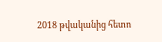2018 թվականից հետո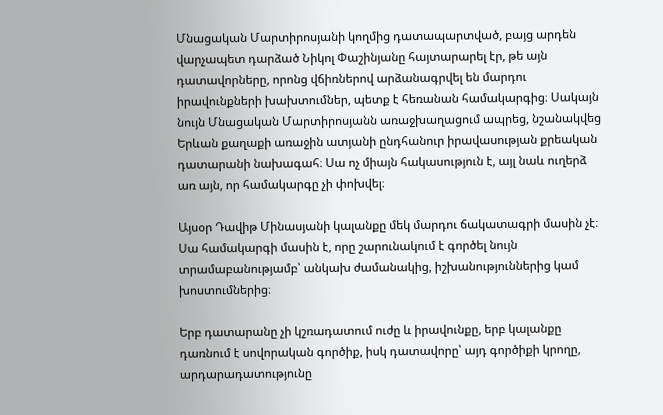Մնացական Մարտիրոսյանի կողմից դատապարտված, բայց արդեն վարչապետ դարձած Նիկոլ Փաշինյանը հայտարարել էր, թե այն դատավորները, որոնց վճիռներով արձանագրվել են մարդու իրավունքների խախտումներ, պետք է հեռանան համակարգից։ Սակայն նույն Մնացական Մարտիրոսյանն առաջխաղացում ապրեց, նշանակվեց Երևան քաղաքի առաջին ատյանի ընդհանուր իրավասության քրեական դատարանի նախագահ։ Սա ոչ միայն հակասություն է, այլ նաև ուղերձ առ այն, որ համակարգը չի փոխվել։

Այսօր Դավիթ Մինասյանի կալանքը մեկ մարդու ճակատագրի մասին չէ։ Սա համակարգի մասին է, որը շարունակում է գործել նույն տրամաբանությամբ՝ անկախ ժամանակից, իշխանություններից կամ խոստումներից։

Երբ դատարանը չի կշռադատում ուժը և իրավունքը, երբ կալանքը դառնում է սովորական գործիք, իսկ դատավորը՝ այդ գործիքի կրողը, արդարադատությունը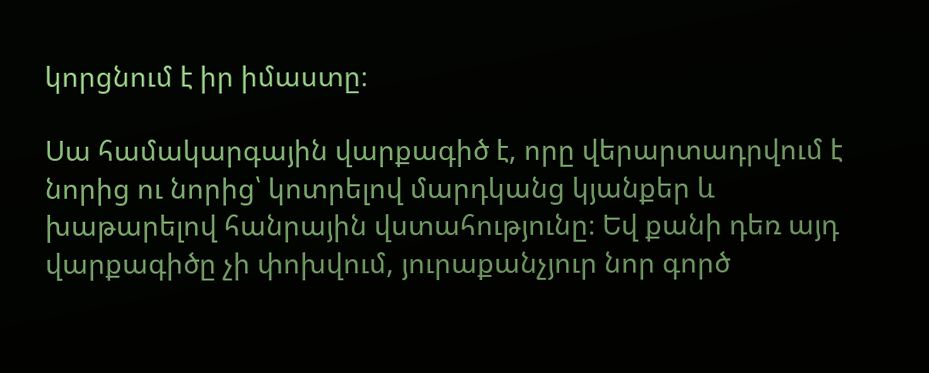կորցնում է իր իմաստը։

Սա համակարգային վարքագիծ է, որը վերարտադրվում է նորից ու նորից՝ կոտրելով մարդկանց կյանքեր և խաթարելով հանրային վստահությունը։ Եվ քանի դեռ այդ վարքագիծը չի փոխվում, յուրաքանչյուր նոր գործ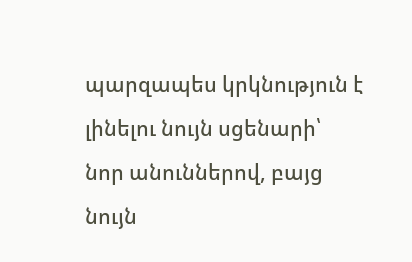պարզապես կրկնություն է լինելու նույն սցենարի՝ նոր անուններով, բայց նույն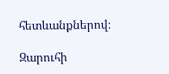հետևանքներով։

Զարուհի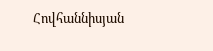Հովհաննիսյան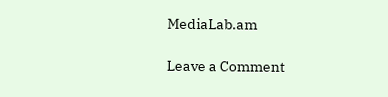MediaLab.am

Leave a Comment